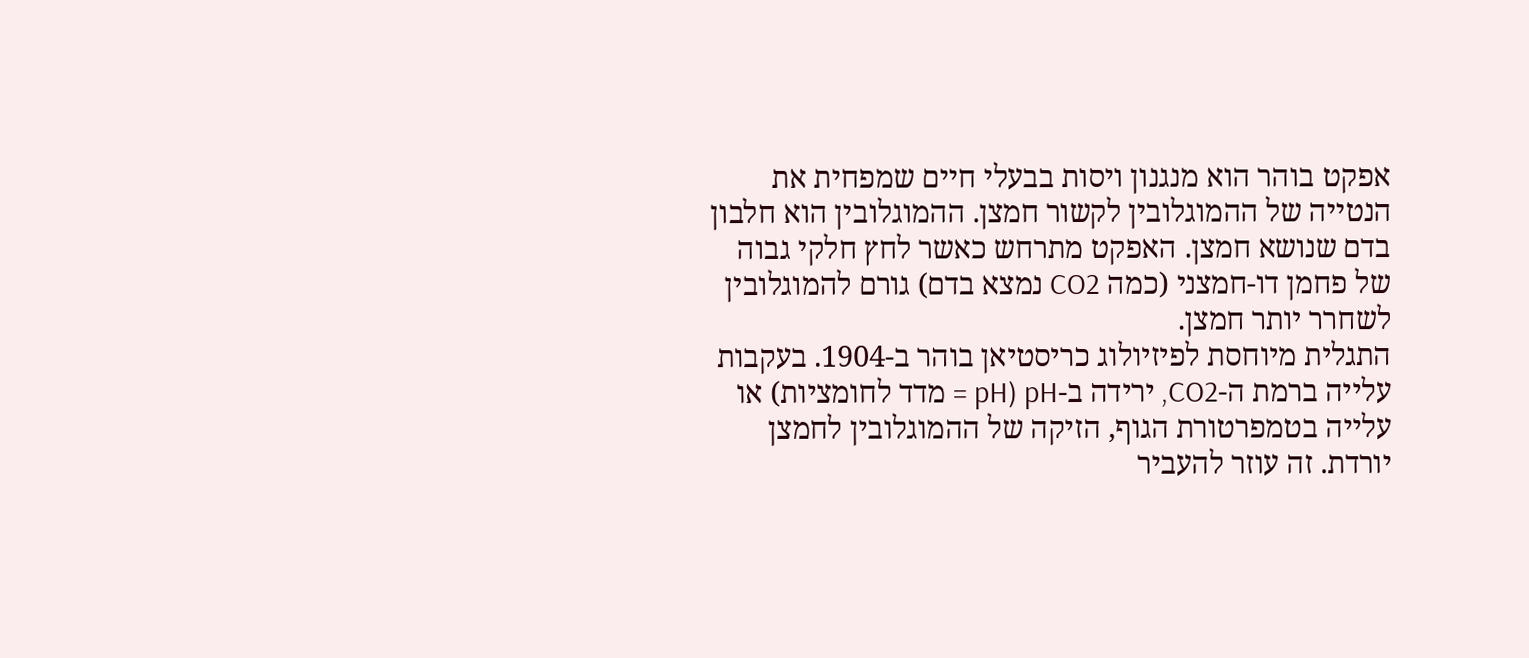אפקט בוהר הוא מנגנון ויסות בבעלי חיים שמפחית את הנטייה של ההמוגלובין לקשור חמצן. ההמוגלובין הוא חלבון בדם שנושא חמצן. האפקט מתרחש כאשר לחץ חלקי גבוה של פחמן דו-חמצני (כמה CO2 נמצא בדם) גורם להמוגלובין לשחרר יותר חמצן.
התגלית מיוחסת לפיזיולוג כריסטיאן בוהר ב-1904. בעקבות עלייה ברמת ה-CO2, ירידה ב-pH (pH = מדד לחומציות) או עלייה בטמפרטורת הגוף, הזיקה של ההמוגלובין לחמצן יורדת. זה עוזר להעביר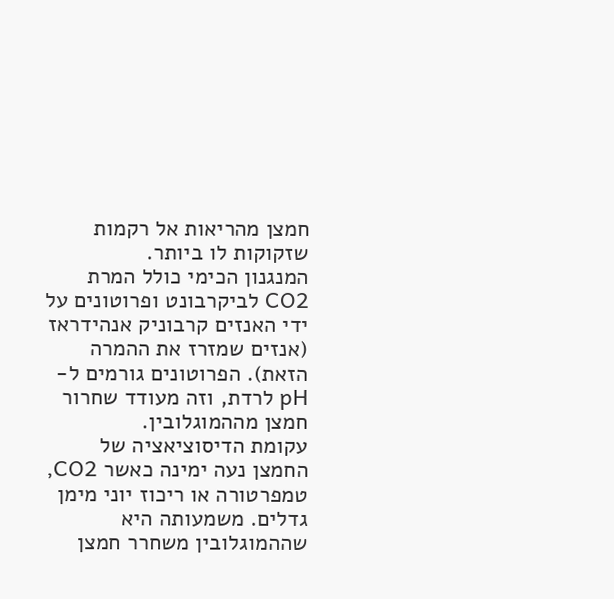חמצן מהריאות אל רקמות שזקוקות לו ביותר.
המנגנון הכימי כולל המרת CO2 לביקרבונט ופרוטונים על ידי האנזים קרבוניק אנהידראז (אנזים שמזרז את ההמרה הזאת). הפרוטונים גורמים ל-pH לרדת, וזה מעודד שחרור חמצן מההמוגלובין.
עקומת הדיסוציאציה של החמצן נעה ימינה כאשר CO2, טמפרטורה או ריכוז יוני מימן גדלים. משמעותה היא שההמוגלובין משחרר חמצן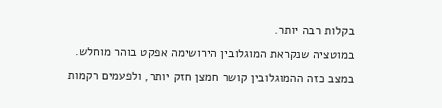בקלות רבה יותר.
במוטציה שנקראת המוגלובין הירושימה אפקט בוהר מוחלש. במצב כזה ההמוגלובין קושר חמצן חזק יותר, ולפעמים רקמות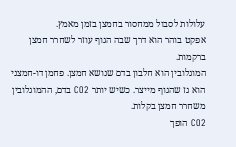עלולות לסבול ממחסור בחמצן בזמן מאמץ.
אפקט בוהר הוא דרך שבה הגוף עוזר לשחרר חמצן ברקמות.
המוגלובין הוא חלבון בדם שנושא חמצן. פחמן דו-חמצני הוא גז שהגוף מייצר. כשיש יותר CO2 בדם, ההמוגלובין משחרר חמצן בקלות.
CO2 הופך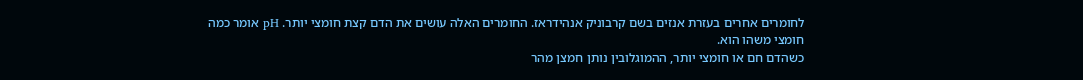לחומרים אחרים בעזרת אנזים בשם קרבוניק אנהידראז. החומרים האלה עושים את הדם קצת חומצי יותר. pH אומר כמה חומצי משהו הוא.
כשהדם חם או חומצי יותר, ההמוגלובין נותן חמצן מהר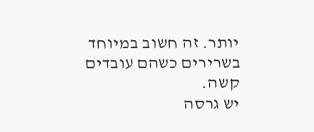יותר. זה חשוב במיוחד בשרירים כשהם עובדים קשה.
יש גרסה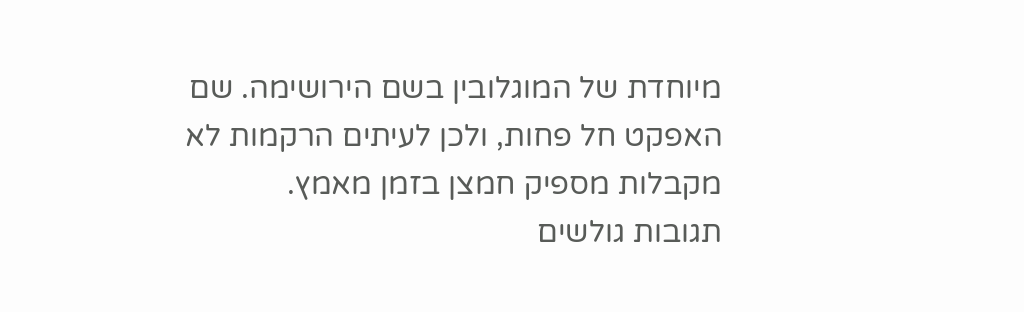מיוחדת של המוגלובין בשם הירושימה. שם האפקט חל פחות, ולכן לעיתים הרקמות לא מקבלות מספיק חמצן בזמן מאמץ.
תגובות גולשים